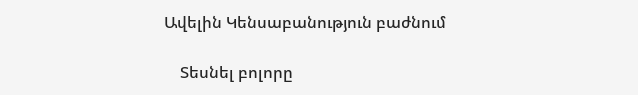Ավելին Կենսաբանություն բաժնում

    Տեսնել բոլորը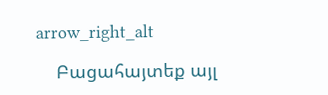arrow_right_alt

    Բացահայտեք այլ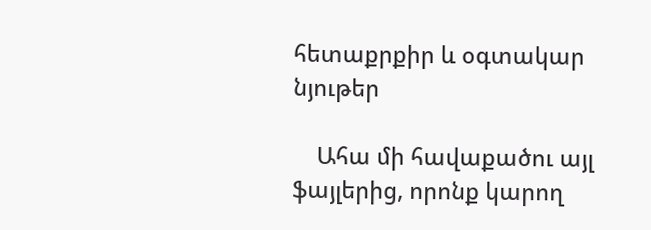հետաքրքիր և օգտակար նյութեր

    Ահա մի հավաքածու այլ ֆայլերից, որոնք կարող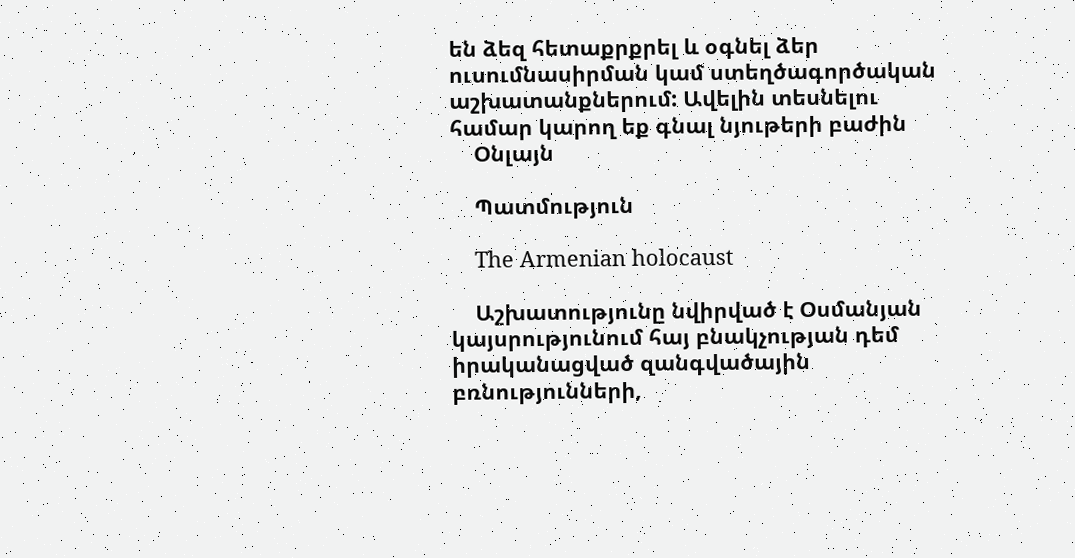են ձեզ հետաքրքրել և օգնել ձեր ուսումնասիրման կամ ստեղծագործական աշխատանքներում: Ավելին տեսնելու համար կարող եք գնալ նյութերի բաժին
    Օնլայն

    Պատմություն

    The Armenian holocaust

    Աշխատությունը նվիրված է Օսմանյան կայսրությունում հայ բնակչության դեմ իրականացված զանգվածային բռնությունների,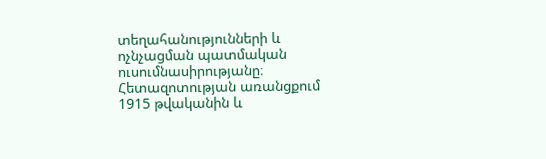տեղահանությունների և ոչնչացման պատմական ուսումնասիրությանը։ Հետազոտության առանցքում 1915 թվականին և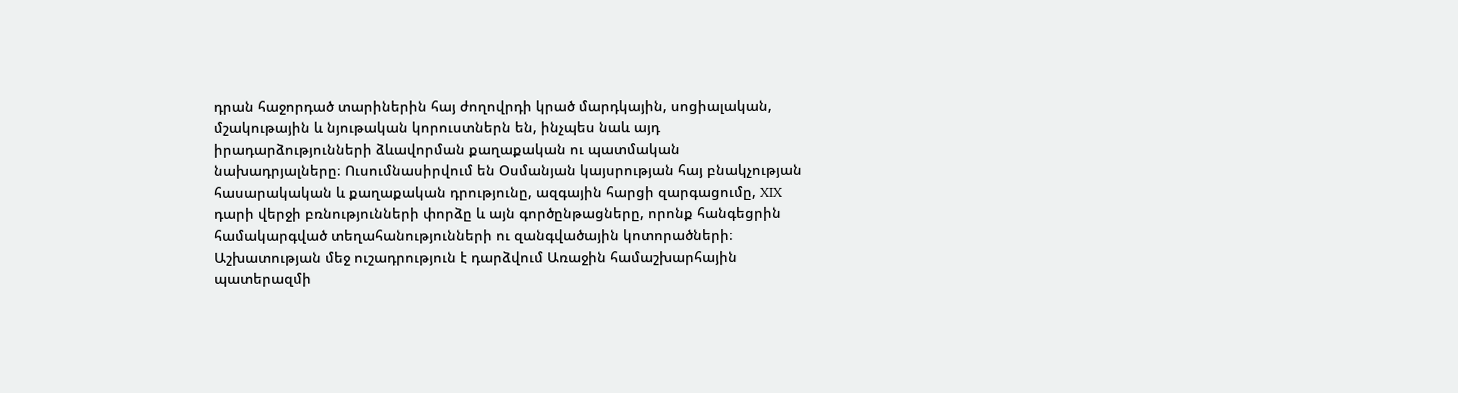դրան հաջորդած տարիներին հայ ժողովրդի կրած մարդկային, սոցիալական, մշակութային և նյութական կորուստներն են, ինչպես նաև այդ իրադարձությունների ձևավորման քաղաքական ու պատմական նախադրյալները։ Ուսումնասիրվում են Օսմանյան կայսրության հայ բնակչության հասարակական և քաղաքական դրությունը, ազգային հարցի զարգացումը, XIX դարի վերջի բռնությունների փորձը և այն գործընթացները, որոնք հանգեցրին համակարգված տեղահանությունների ու զանգվածային կոտորածների։ Աշխատության մեջ ուշադրություն է դարձվում Առաջին համաշխարհային պատերազմի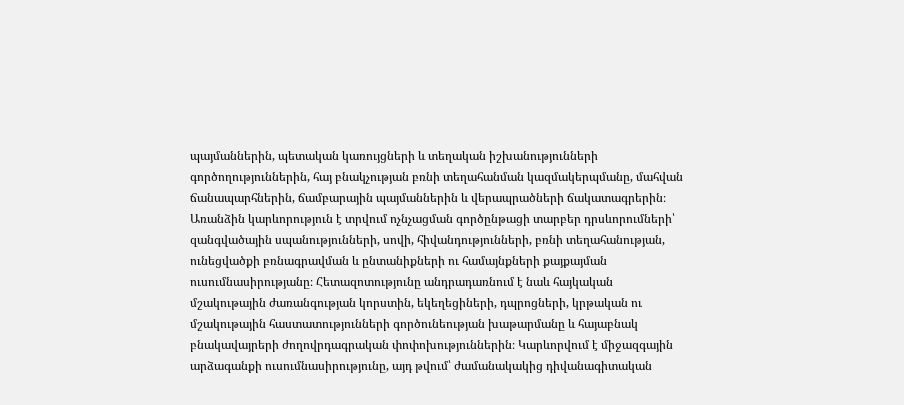պայմաններին, պետական կառույցների և տեղական իշխանությունների գործողություններին, հայ բնակչության բռնի տեղահանման կազմակերպմանը, մահվան ճանապարհներին, ճամբարային պայմաններին և վերապրածների ճակատագրերին։ Առանձին կարևորություն է տրվում ոչնչացման գործընթացի տարբեր դրսևորումների՝ զանգվածային սպանությունների, սովի, հիվանդությունների, բռնի տեղահանության, ունեցվածքի բռնագրավման և ընտանիքների ու համայնքների քայքայման ուսումնասիրությանը։ Հետազոտությունը անդրադառնում է նաև հայկական մշակութային ժառանգության կորստին, եկեղեցիների, դպրոցների, կրթական ու մշակութային հաստատությունների գործունեության խաթարմանը և հայաբնակ բնակավայրերի ժողովրդագրական փոփոխություններին։ Կարևորվում է միջազգային արձագանքի ուսումնասիրությունը, այդ թվում՝ ժամանակակից դիվանագիտական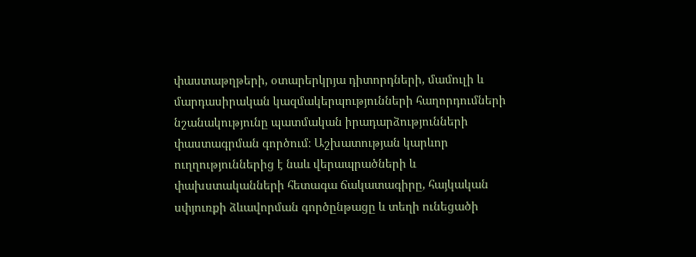փաստաթղթերի, օտարերկրյա դիտորդների, մամուլի և մարդասիրական կազմակերպությունների հաղորդումների նշանակությունը պատմական իրադարձությունների փաստագրման գործում։ Աշխատության կարևոր ուղղություններից է նաև վերապրածների և փախստականների հետագա ճակատագիրը, հայկական սփյուռքի ձևավորման գործընթացը և տեղի ունեցածի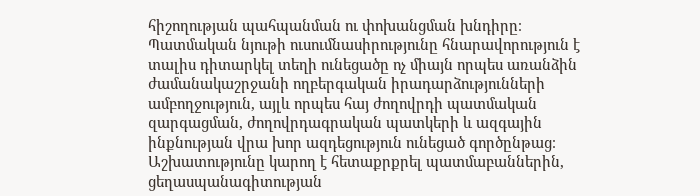հիշողության պահպանման ու փոխանցման խնդիրը։ Պատմական նյութի ուսումնասիրությունը հնարավորություն է տալիս դիտարկել տեղի ունեցածը ոչ միայն որպես առանձին ժամանակաշրջանի ողբերգական իրադարձությունների ամբողջություն, այլև որպես հայ ժողովրդի պատմական զարգացման, ժողովրդագրական պատկերի և ազգային ինքնության վրա խոր ազդեցություն ունեցած գործընթաց։ Աշխատությունը կարող է հետաքրքրել պատմաբաններին, ցեղասպանագիտության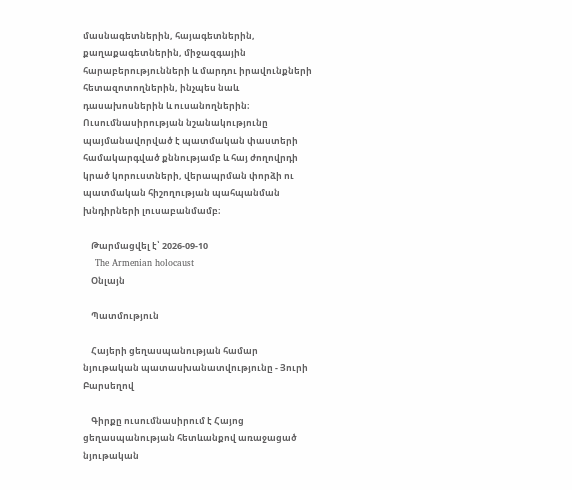մասնագետներին, հայագետներին, քաղաքագետներին, միջազգային հարաբերությունների և մարդու իրավունքների հետազոտողներին, ինչպես նաև դասախոսներին և ուսանողներին։ Ուսումնասիրության նշանակությունը պայմանավորված է պատմական փաստերի համակարգված քննությամբ և հայ ժողովրդի կրած կորուստների, վերապրման փորձի ու պատմական հիշողության պահպանման խնդիրների լուսաբանմամբ։

    Թարմացվել է՝ 2026-09-10
    The Armenian holocaust
    Օնլայն

    Պատմություն

    Հայերի ցեղասպանության համար նյութական պատասխանատվությունը - Յուրի Բարսեղով

    Գիրքը ուսումնասիրում է Հայոց ցեղասպանության հետևանքով առաջացած նյութական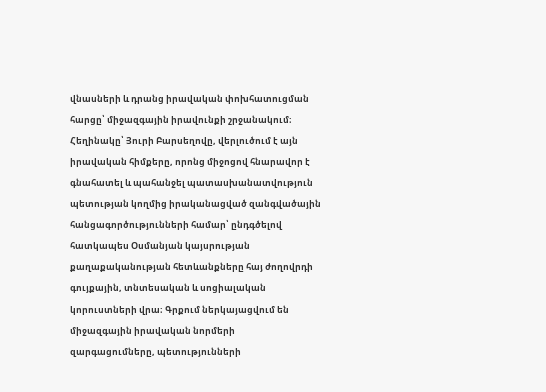վնասների և դրանց իրավական փոխհատուցման հարցը՝ միջազգային իրավունքի շրջանակում։ Հեղինակը՝ Յուրի Բարսեղովը, վերլուծում է այն իրավական հիմքերը, որոնց միջոցով հնարավոր է գնահատել և պահանջել պատասխանատվություն պետության կողմից իրականացված զանգվածային հանցագործությունների համար՝ ընդգծելով հատկապես Օսմանյան կայսրության քաղաքականության հետևանքները հայ ժողովրդի գույքային, տնտեսական և սոցիալական կորուստների վրա։ Գրքում ներկայացվում են միջազգային իրավական նորմերի զարգացումները, պետությունների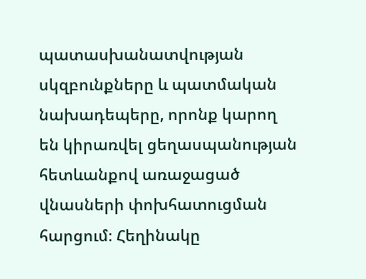պատասխանատվության սկզբունքները և պատմական նախադեպերը, որոնք կարող են կիրառվել ցեղասպանության հետևանքով առաջացած վնասների փոխհատուցման հարցում։ Հեղինակը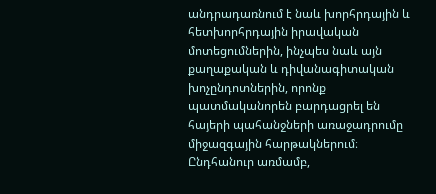անդրադառնում է նաև խորհրդային և հետխորհրդային իրավական մոտեցումներին, ինչպես նաև այն քաղաքական և դիվանագիտական խոչընդոտներին, որոնք պատմականորեն բարդացրել են հայերի պահանջների առաջադրումը միջազգային հարթակներում։ Ընդհանուր առմամբ,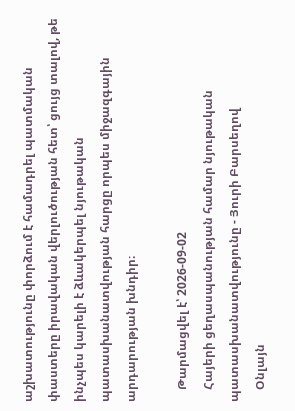աշխատությունը փորձում է համադրել պատմական փաստերը իրավական վերլուծության հետ՝ ցույց տալով, թե ինչպես կարելի է ձևակերպել նյութական պատասխանատվության հարցը որպես միջազգային արդարության խնդիր։

    Թարմացվել է՝ 2026-09-02
    Հայերի ցեղասպանության համար նյութական պատասխանատվությունը - Յուրի Բարսեղով
    Օնլայն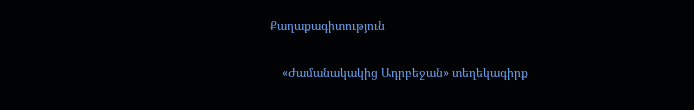Քաղաքագիտություն

    «Ժամանակակից Ադրբեջան» տեղեկագիրք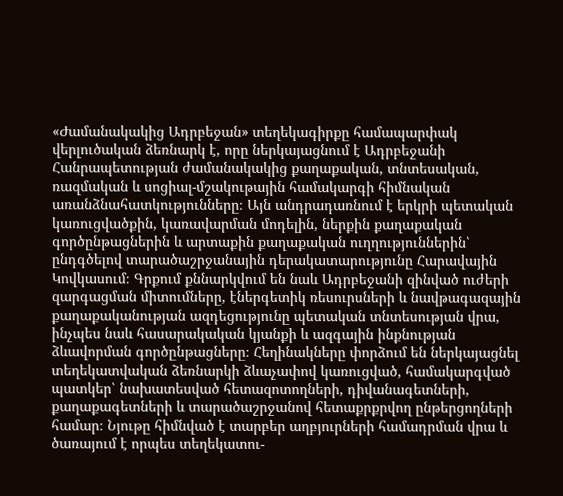«Ժամանակակից Ադրբեջան» տեղեկագիրքը համապարփակ վերլուծական ձեռնարկ է, որը ներկայացնում է Ադրբեջանի Հանրապետության ժամանակակից քաղաքական, տնտեսական, ռազմական և սոցիալ-մշակութային համակարգի հիմնական առանձնահատկությունները։ Այն անդրադառնում է երկրի պետական կառուցվածքին, կառավարման մոդելին, ներքին քաղաքական գործընթացներին և արտաքին քաղաքական ուղղություններին՝ ընդգծելով տարածաշրջանային դերակատարությունը Հարավային Կովկասում։ Գրքում քննարկվում են նաև Ադրբեջանի զինված ուժերի զարգացման միտումները, էներգետիկ ռեսուրսների և նավթագազային քաղաքականության ազդեցությունը պետական տնտեսության վրա, ինչպես նաև հասարակական կյանքի և ազգային ինքնության ձևավորման գործընթացները։ Հեղինակները փորձում են ներկայացնել տեղեկատվական ձեռնարկի ձևաչափով կառուցված, համակարգված պատկեր՝ նախատեսված հետազոտողների, դիվանագետների, քաղաքագետների և տարածաշրջանով հետաքրքրվող ընթերցողների համար։ Նյութը հիմնված է տարբեր աղբյուրների համադրման վրա և ծառայում է որպես տեղեկատու-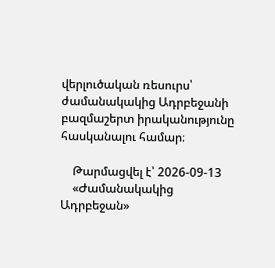վերլուծական ռեսուրս՝ ժամանակակից Ադրբեջանի բազմաշերտ իրականությունը հասկանալու համար։

    Թարմացվել է՝ 2026-09-13
    «Ժամանակակից Ադրբեջան»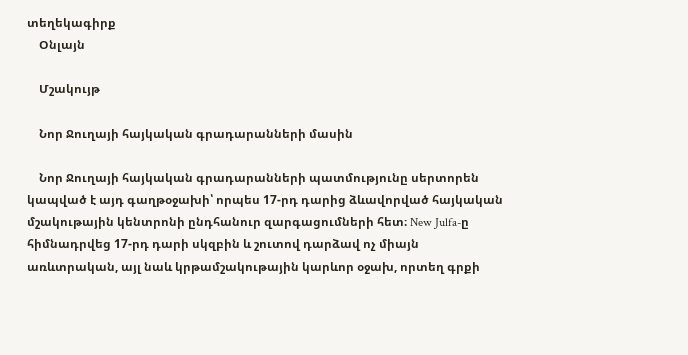տեղեկագիրք
    Օնլայն

    Մշակույթ

    Նոր Ջուղայի հայկական գրադարանների մասին

    Նոր Ջուղայի հայկական գրադարանների պատմությունը սերտորեն կապված է այդ գաղթօջախի՝ որպես 17-րդ դարից ձևավորված հայկական մշակութային կենտրոնի ընդհանուր զարգացումների հետ։ New Julfa-ը հիմնադրվեց 17-րդ դարի սկզբին և շուտով դարձավ ոչ միայն առևտրական, այլ նաև կրթամշակութային կարևոր օջախ, որտեղ գրքի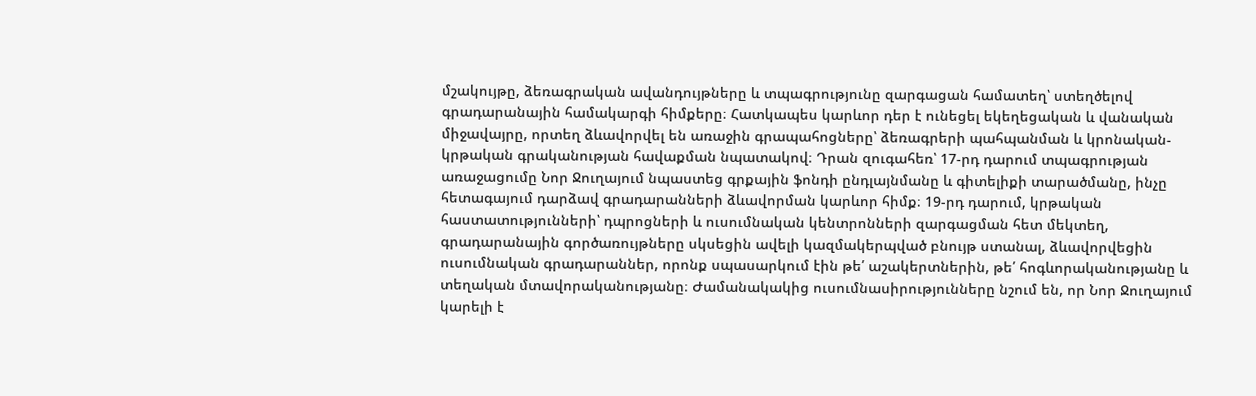մշակույթը, ձեռագրական ավանդույթները և տպագրությունը զարգացան համատեղ՝ ստեղծելով գրադարանային համակարգի հիմքերը։ Հատկապես կարևոր դեր է ունեցել եկեղեցական և վանական միջավայրը, որտեղ ձևավորվել են առաջին գրապահոցները՝ ձեռագրերի պահպանման և կրոնական-կրթական գրականության հավաքման նպատակով։ Դրան զուգահեռ՝ 17-րդ դարում տպագրության առաջացումը Նոր Ջուղայում նպաստեց գրքային ֆոնդի ընդլայնմանը և գիտելիքի տարածմանը, ինչը հետագայում դարձավ գրադարանների ձևավորման կարևոր հիմք։ 19-րդ դարում, կրթական հաստատությունների՝ դպրոցների և ուսումնական կենտրոնների զարգացման հետ մեկտեղ, գրադարանային գործառույթները սկսեցին ավելի կազմակերպված բնույթ ստանալ, ձևավորվեցին ուսումնական գրադարաններ, որոնք սպասարկում էին թե՛ աշակերտներին, թե՛ հոգևորականությանը և տեղական մտավորականությանը։ Ժամանակակից ուսումնասիրությունները նշում են, որ Նոր Ջուղայում կարելի է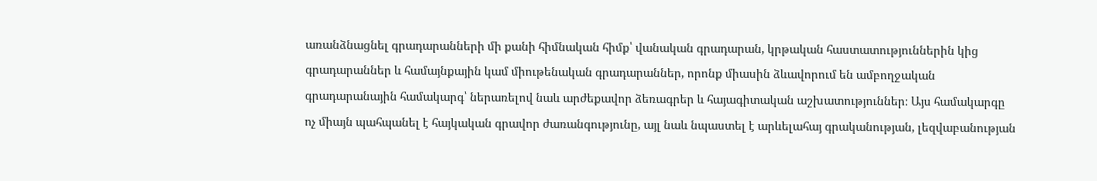առանձնացնել գրադարանների մի քանի հիմնական հիմք՝ վանական գրադարան, կրթական հաստատություններին կից գրադարաններ և համայնքային կամ միութենական գրադարաններ, որոնք միասին ձևավորում են ամբողջական գրադարանային համակարգ՝ ներառելով նաև արժեքավոր ձեռագրեր և հայագիտական աշխատություններ։ Այս համակարգը ոչ միայն պահպանել է հայկական գրավոր ժառանգությունը, այլ նաև նպաստել է արևելահայ գրականության, լեզվաբանության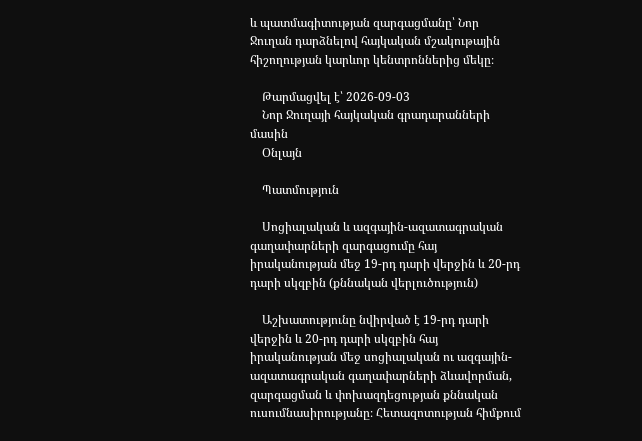և պատմագիտության զարգացմանը՝ Նոր Ջուղան դարձնելով հայկական մշակութային հիշողության կարևոր կենտրոններից մեկը։

    Թարմացվել է՝ 2026-09-03
    Նոր Ջուղայի հայկական գրադարանների մասին
    Օնլայն

    Պատմություն

    Սոցիալական և ազգային-ազատագրական գաղափարների զարգացումը հայ իրականության մեջ 19-րդ դարի վերջին և 20-րդ դարի սկզբին (քննական վերլուծություն)

    Աշխատությունը նվիրված է 19-րդ դարի վերջին և 20-րդ դարի սկզբին հայ իրականության մեջ սոցիալական ու ազգային-ազատագրական գաղափարների ձևավորման, զարգացման և փոխազդեցության քննական ուսումնասիրությանը։ Հետազոտության հիմքում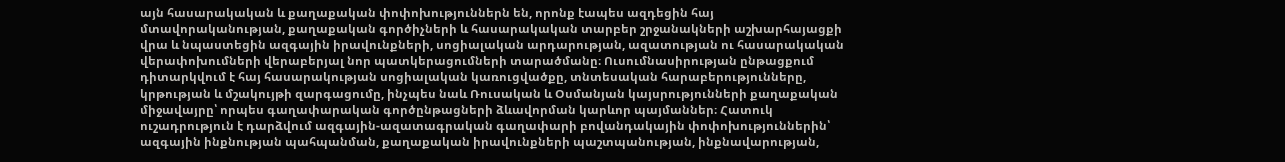այն հասարակական և քաղաքական փոփոխություններն են, որոնք էապես ազդեցին հայ մտավորականության, քաղաքական գործիչների և հասարակական տարբեր շրջանակների աշխարհայացքի վրա և նպաստեցին ազգային իրավունքների, սոցիալական արդարության, ազատության ու հասարակական վերափոխումների վերաբերյալ նոր պատկերացումների տարածմանը։ Ուսումնասիրության ընթացքում դիտարկվում է հայ հասարակության սոցիալական կառուցվածքը, տնտեսական հարաբերությունները, կրթության և մշակույթի զարգացումը, ինչպես նաև Ռուսական և Օսմանյան կայսրությունների քաղաքական միջավայրը՝ որպես գաղափարական գործընթացների ձևավորման կարևոր պայմաններ։ Հատուկ ուշադրություն է դարձվում ազգային-ազատագրական գաղափարի բովանդակային փոփոխություններին՝ ազգային ինքնության պահպանման, քաղաքական իրավունքների պաշտպանության, ինքնավարության,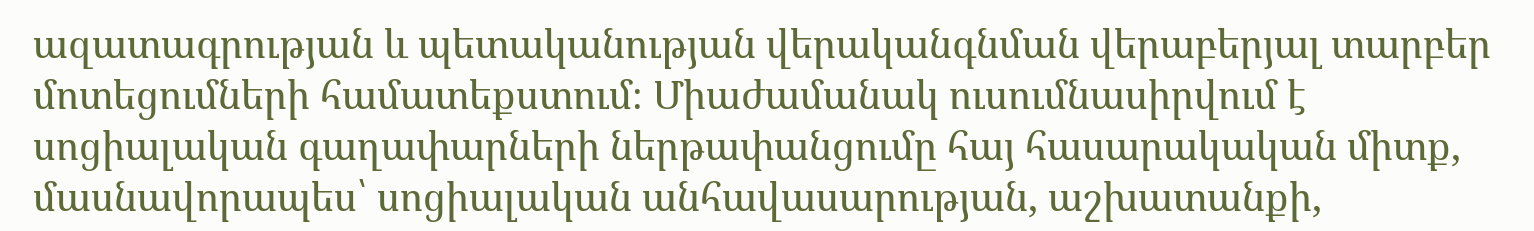ազատագրության և պետականության վերականգնման վերաբերյալ տարբեր մոտեցումների համատեքստում։ Միաժամանակ ուսումնասիրվում է սոցիալական գաղափարների ներթափանցումը հայ հասարակական միտք, մասնավորապես՝ սոցիալական անհավասարության, աշխատանքի,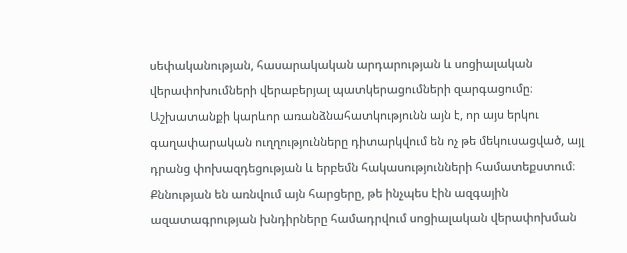սեփականության, հասարակական արդարության և սոցիալական վերափոխումների վերաբերյալ պատկերացումների զարգացումը։ Աշխատանքի կարևոր առանձնահատկությունն այն է, որ այս երկու գաղափարական ուղղությունները դիտարկվում են ոչ թե մեկուսացված, այլ դրանց փոխազդեցության և երբեմն հակասությունների համատեքստում։ Քննության են առնվում այն հարցերը, թե ինչպես էին ազգային ազատագրության խնդիրները համադրվում սոցիալական վերափոխման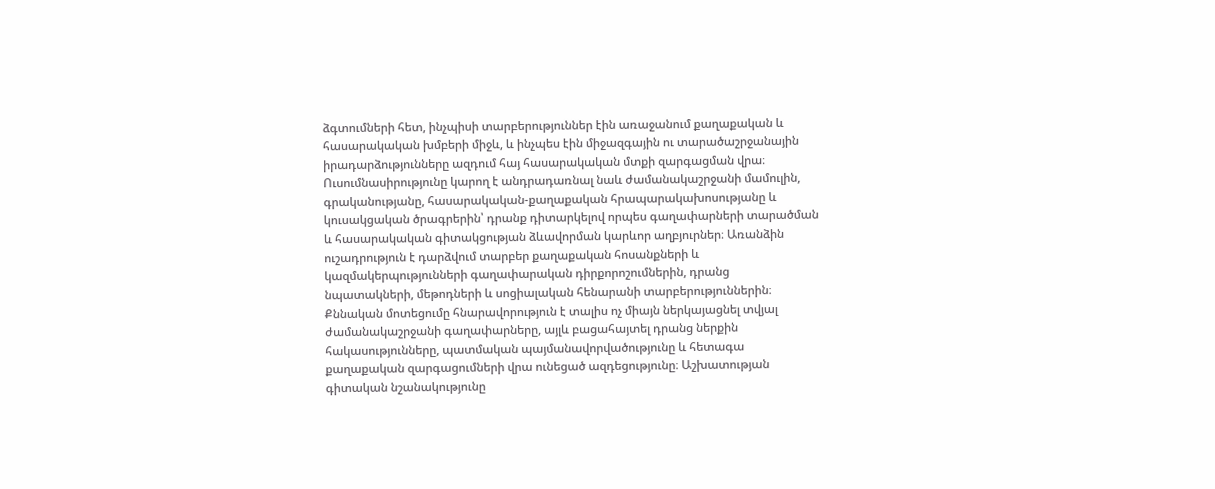ձգտումների հետ, ինչպիսի տարբերություններ էին առաջանում քաղաքական և հասարակական խմբերի միջև, և ինչպես էին միջազգային ու տարածաշրջանային իրադարձությունները ազդում հայ հասարակական մտքի զարգացման վրա։ Ուսումնասիրությունը կարող է անդրադառնալ նաև ժամանակաշրջանի մամուլին, գրականությանը, հասարակական-քաղաքական հրապարակախոսությանը և կուսակցական ծրագրերին՝ դրանք դիտարկելով որպես գաղափարների տարածման և հասարակական գիտակցության ձևավորման կարևոր աղբյուրներ։ Առանձին ուշադրություն է դարձվում տարբեր քաղաքական հոսանքների և կազմակերպությունների գաղափարական դիրքորոշումներին, դրանց նպատակների, մեթոդների և սոցիալական հենարանի տարբերություններին։ Քննական մոտեցումը հնարավորություն է տալիս ոչ միայն ներկայացնել տվյալ ժամանակաշրջանի գաղափարները, այլև բացահայտել դրանց ներքին հակասությունները, պատմական պայմանավորվածությունը և հետագա քաղաքական զարգացումների վրա ունեցած ազդեցությունը։ Աշխատության գիտական նշանակությունը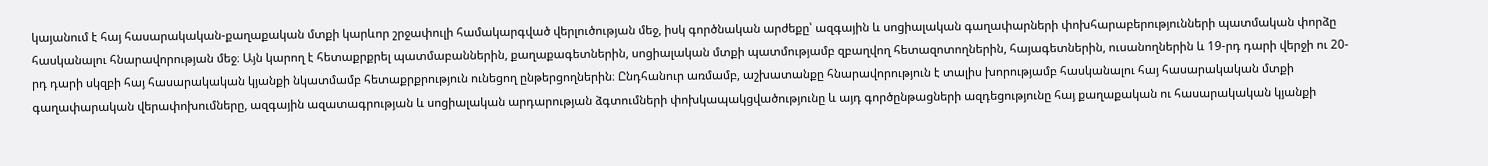կայանում է հայ հասարակական-քաղաքական մտքի կարևոր շրջափուլի համակարգված վերլուծության մեջ, իսկ գործնական արժեքը՝ ազգային և սոցիալական գաղափարների փոխհարաբերությունների պատմական փորձը հասկանալու հնարավորության մեջ։ Այն կարող է հետաքրքրել պատմաբաններին, քաղաքագետներին, սոցիալական մտքի պատմությամբ զբաղվող հետազոտողներին, հայագետներին, ուսանողներին և 19-րդ դարի վերջի ու 20-րդ դարի սկզբի հայ հասարակական կյանքի նկատմամբ հետաքրքրություն ունեցող ընթերցողներին։ Ընդհանուր առմամբ, աշխատանքը հնարավորություն է տալիս խորությամբ հասկանալու հայ հասարակական մտքի գաղափարական վերափոխումները, ազգային ազատագրության և սոցիալական արդարության ձգտումների փոխկապակցվածությունը և այդ գործընթացների ազդեցությունը հայ քաղաքական ու հասարակական կյանքի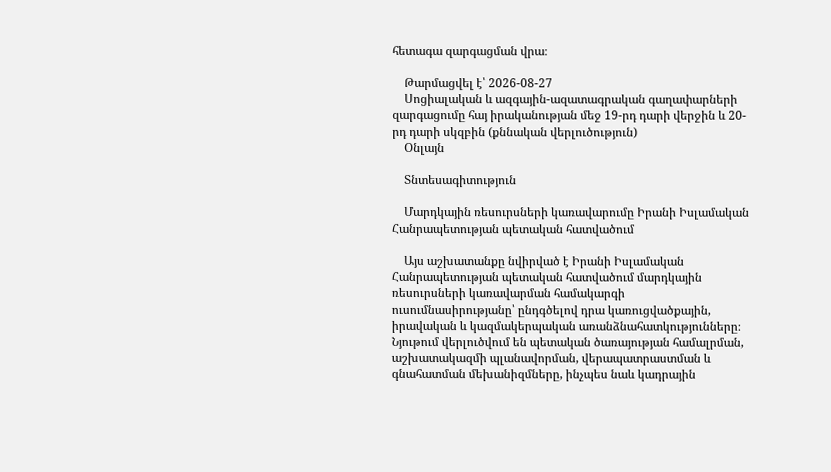հետագա զարգացման վրա։

    Թարմացվել է՝ 2026-08-27
    Սոցիալական և ազգային-ազատագրական գաղափարների զարգացումը հայ իրականության մեջ 19-րդ դարի վերջին և 20-րդ դարի սկզբին (քննական վերլուծություն)
    Օնլայն

    Տնտեսագիտություն

    Մարդկային ռեսուրսների կառավարումը Իրանի Իսլամական Հանրապետության պետական հատվածում

    Այս աշխատանքը նվիրված է Իրանի Իսլամական Հանրապետության պետական հատվածում մարդկային ռեսուրսների կառավարման համակարգի ուսումնասիրությանը՝ ընդգծելով դրա կառուցվածքային, իրավական և կազմակերպական առանձնահատկությունները։ Նյութում վերլուծվում են պետական ծառայության համալրման, աշխատակազմի պլանավորման, վերապատրաստման և գնահատման մեխանիզմները, ինչպես նաև կադրային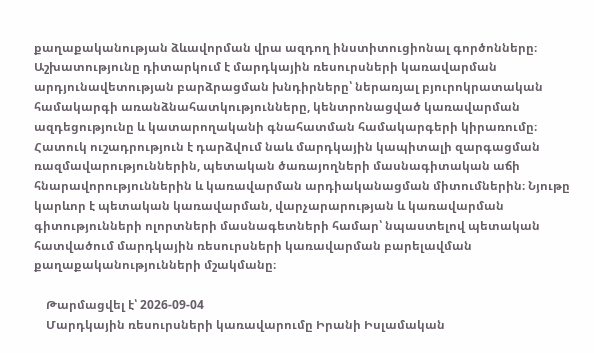քաղաքականության ձևավորման վրա ազդող ինստիտուցիոնալ գործոնները։ Աշխատությունը դիտարկում է մարդկային ռեսուրսների կառավարման արդյունավետության բարձրացման խնդիրները՝ ներառյալ բյուրոկրատական համակարգի առանձնահատկությունները, կենտրոնացված կառավարման ազդեցությունը և կատարողականի գնահատման համակարգերի կիրառումը։ Հատուկ ուշադրություն է դարձվում նաև մարդկային կապիտալի զարգացման ռազմավարություններին, պետական ծառայողների մասնագիտական աճի հնարավորություններին և կառավարման արդիականացման միտումներին։ Նյութը կարևոր է պետական կառավարման, վարչարարության և կառավարման գիտությունների ոլորտների մասնագետների համար՝ նպաստելով պետական հատվածում մարդկային ռեսուրսների կառավարման բարելավման քաղաքականությունների մշակմանը։

    Թարմացվել է՝ 2026-09-04
    Մարդկային ռեսուրսների կառավարումը Իրանի Իսլամական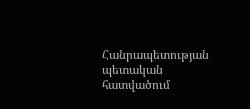Հանրապետության պետական հատվածում